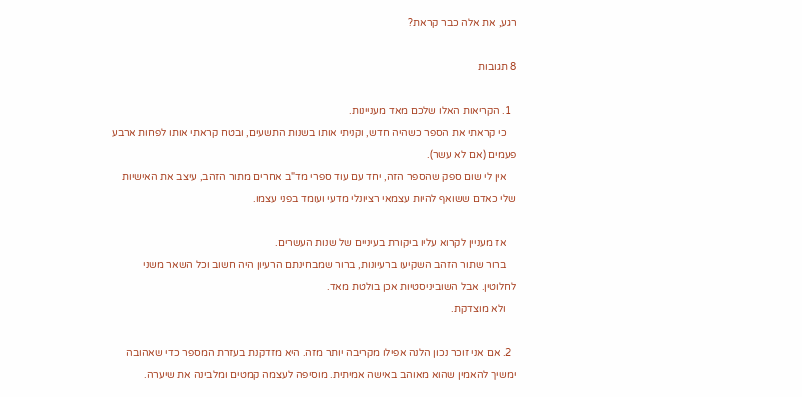רגע, את אלה כבר קראת?

8 תגובות

  1. הקריאות האלו שלכם מאד מעניינות.
    כי קראתי את הספר כשהיה חדש, וקניתי אותו בשנות התשעים, ובטח קראתי אותו לפחות ארבע פעמים (אם לא עשר).
    אין לי שום ספק שהספר הזה, יחד עם עוד ספרי מד"ב אחרים מתור הזהב, עיצב את האישיות שלי כאדם ששואף להיות עצמאי רציונלי מדעי ועומד בפני עצמו.

    אז מעניין לקרוא עליו ביקורת בעיניים של שנות העשרים.
    ברור שתור הזהב השקיעו ברעיונות, ברור שמבחינתם הרעיון היה חשוב וכל השאר משני לחלוטין. אבל השוביניסטיות אכן בולטת מאד.
    ולא מוצדקת.

  2. אם אני זוכר נכון הלנה אפילו מקריבה יותר מזה. היא מזדקנת בעזרת המספר כדי שאהובה ימשיך להאמין שהוא מאוהב באישה אמיתית. מוסיפה לעצמה קמטים ומלבינה את שיערה.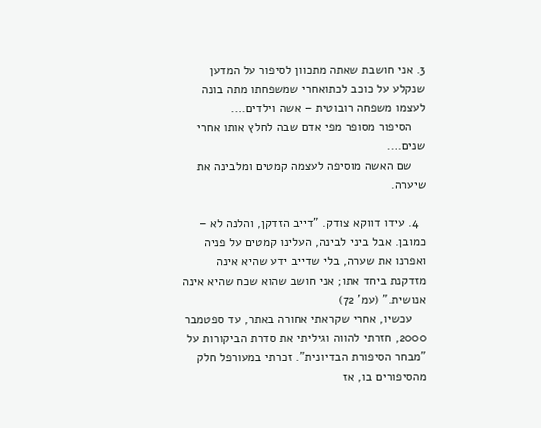3. אני חושבת שאתה מתכוון לסיפור על המדען שנקלע על כוכב לכתואחרי שמשפחתו מתה בונה לעצמו משפחה רובוטית – אשה וילדים….
    הסיפור מסופר מפי אדם שבה לחלץ אותו אחרי שנים….
    שם האשה מוסיפה לעצמה קמטים ומלבינה את שיערה.

  4. עידו דווקא צודק. "דייב הזדקן, והלנה לא – כמובן. אבל ביני לבינה, העלינו קמטים על פניה ואפרנו את שערה, בלי שדייב ידע שהיא אינה מזדקנת ביחד אתו; אני חושב שהוא שכח שהיא אינה אנושית." (עמ' 72)
    עכשיו, אחרי שקראתי אחורה באתר, עד ספטמבר 2000, חזרתי להווה וגיליתי את סדרת הביקורות על "מבחר הסיפורת הבדיונית". זכרתי במעורפל חלק מהסיפורים בו, אז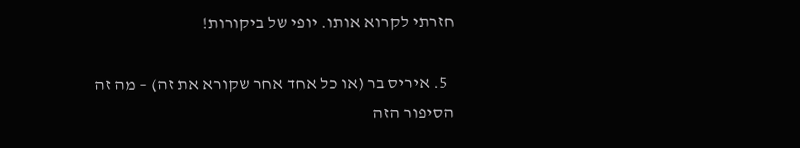חזרתי לקרוא אותו. יופי של ביקורות!

  5. איריס בר (או כל אחד אחר שקורא את זה) – מה זה הסיפור הזה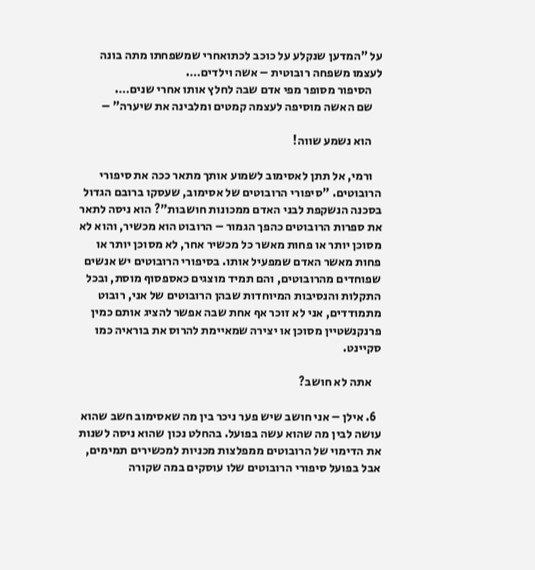על "המדען שנקלע על כוכב לכתואחרי שמשפחתו מתה בונה לעצמו משפחה רובוטית – אשה וילדים….
    הסיפור מסופר מפי אדם שבה לחלץ אותו אחרי שנים….
    שם האשה מוסיפה לעצמה קמטים ומלבינה את שיערה" –

    הוא נשמע שווה!

    ורמי, אל תתן לאסימוב לשמוע אותך מתאר ככה את סיפורי הרובוטים. "סיפורי הרובוטים של אסימוב, שעסקו ברובם הגדול בסכנה הנשקפת לבני האדם ממכונות חושבות"? הוא ניסה לתאר את ספרות הרובוטים כהפך הגמור – הרובוט הוא מכשיר, והוא לא מסוכן יותר או פחות מאשר כל מכשיר אחר, לא מסוכן יותר או פחות מאשר האדם שמפעיל אותו. בסיפורי הרובוטים יש אנשים שפוחדים מהרובוטים, והם תמיד מוצגים כאספסוף מוסת, ובכל התקלות והנסיבות המיוחדות שבהן הרובוטים של אני, רובוט מתמודדים, אני לא זוכר אף אחת שבה אפשר להציג אותם כמין פרנקנשטיין מסוכן או יצירה שמאיימת להרוס את בוראיה כמו סקיינט.

    אתה לא חושב?

  6. אילן – אני חושב שיש פער ניכר בין מה שאסימוב חשב שהוא עושה לבין מה שהוא עשה בפועל. בהחלט נכון שהוא ניסה לשנות את הדימוי של הרובוטים ממפלצות מכניות למכשירים תמימים, אבל בפועל סיפורי הרובוטים שלו עוסקים במה שקורה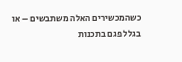כשהמכשירים האלה משתבשים – או בגלל פגם בתכנות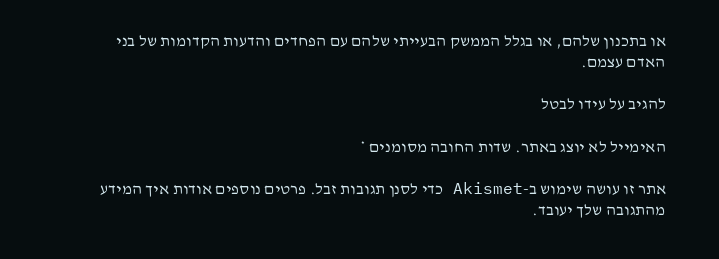או בתכנון שלהם, או בגלל הממשק הבעייתי שלהם עם הפחדים והדעות הקדומות של בני האדם עצמם.

להגיב על עידו לבטל

האימייל לא יוצג באתר. שדות החובה מסומנים *

אתר זו עושה שימוש ב-Akismet כדי לסנן תגובות זבל. פרטים נוספים אודות איך המידע מהתגובה שלך יעובד.